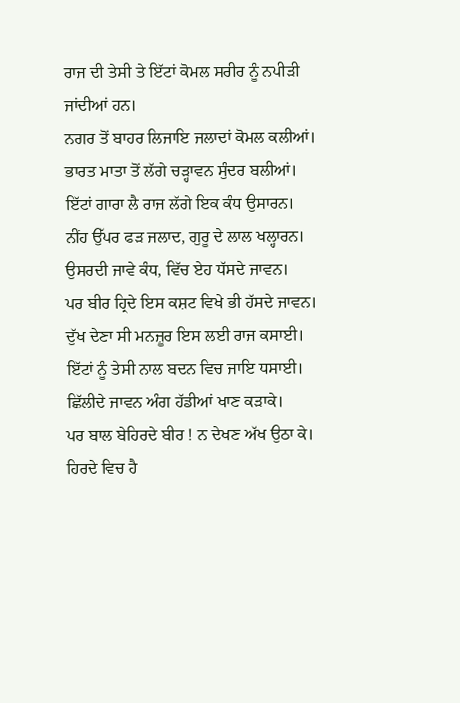ਰਾਜ ਦੀ ਤੇਸੀ ਤੇ ਇੱਟਾਂ ਕੋਮਲ ਸਰੀਰ ਨੂੰ ਨਪੀੜੀ ਜਾਂਦੀਆਂ ਹਨ।
ਨਗਰ ਤੋਂ ਬਾਹਰ ਲਿਜਾਇ ਜਲਾਦਾਂ ਕੋਮਲ ਕਲੀਆਂ।
ਭਾਰਤ ਮਾਤਾ ਤੋਂ ਲੱਗੇ ਚੜ੍ਹਾਵਨ ਸੁੰਦਰ ਬਲੀਆਂ।
ਇੱਟਾਂ ਗਾਰਾ ਲੈ ਰਾਜ ਲੱਗੇ ਇਕ ਕੰਧ ਉਸਾਰਨ।
ਨੀਂਹ ਉੱਪਰ ਫੜ ਜਲਾਦ, ਗੁਰੂ ਦੇ ਲਾਲ ਖਲ੍ਹਾਰਨ।
ਉਸਰਦੀ ਜਾਵੇ ਕੰਧ, ਵਿੱਚ ਏਹ ਧੱਸਦੇ ਜਾਵਨ।
ਪਰ ਬੀਰ ਹ੍ਰਿਦੇ ਇਸ ਕਸ਼ਟ ਵਿਖੇ ਭੀ ਹੱਸਦੇ ਜਾਵਨ।
ਦੁੱਖ ਦੇਣਾ ਸੀ ਮਨਜ਼ੂਰ ਇਸ ਲਈ ਰਾਜ ਕਸਾਈ।
ਇੱਟਾਂ ਨੂੰ ਤੇਸੀ ਨਾਲ ਬਦਨ ਵਿਚ ਜਾਇ ਧਸਾਈ।
ਛਿੱਲੀਦੇ ਜਾਵਨ ਅੰਗ ਹੱਡੀਆਂ ਖਾਣ ਕੜਾਕੇ।
ਪਰ ਬਾਲ ਬੇਹਿਰਦੇ ਬੀਰ ! ਨ ਦੇਖਣ ਅੱਖ ਉਠਾ ਕੇ।
ਹਿਰਦੇ ਵਿਚ ਹੈ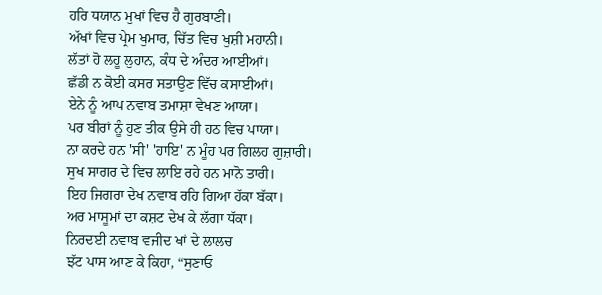ਹਰਿ ਧਯਾਨ ਮੁਖਾਂ ਵਿਚ ਹੈ ਗੁਰਬਾਣੀ।
ਅੱਖਾਂ ਵਿਚ ਪ੍ਰੇਮ ਖੁਮਾਰ, ਚਿੱਤ ਵਿਚ ਖੁਸ਼ੀ ਮਹਾਨੀ।
ਲੱਤਾਂ ਹੋ ਲਹੂ ਲੁਹਾਨ, ਕੰਧ ਦੇ ਅੰਦਰ ਆਈਆਂ।
ਛੱਡੀ ਨ ਕੋਈ ਕਸਰ ਸਤਾਉਣ ਵਿੱਚ ਕਸਾਈਆਂ।
ਏਨੇ ਨੂੰ ਆਪ ਨਵਾਬ ਤਮਾਸ਼ਾ ਵੇਖਣ ਆਯਾ।
ਪਰ ਬੀਰਾਂ ਨੂੰ ਹੁਣ ਤੀਕ ਉਸੇ ਹੀ ਹਠ ਵਿਚ ਪਾਯਾ।
ਨਾ ਕਰਦੇ ਹਨ 'ਸੀ' 'ਹਾਇ' ਨ ਮੂੰਹ ਪਰ ਗਿਲਹ ਗੁਜ਼ਾਰੀ।
ਸੁਖ ਸਾਗਰ ਦੇ ਵਿਚ ਲਾਇ ਰਹੇ ਹਨ ਮਾਨੋ ਤਾਰੀ।
ਇਹ ਜਿਗਰਾ ਦੇਖ ਨਵਾਬ ਰਹਿ ਗਿਆ ਹੱਕਾ ਬੱਕਾ।
ਅਰ ਮਾਸੂਮਾਂ ਦਾ ਕਸ਼ਟ ਦੇਖ ਕੇ ਲੱਗਾ ਧੱਕਾ।
ਨਿਰਦਈ ਨਵਾਬ ਵਜੀਦ ਖਾਂ ਦੇ ਲਾਲਚ
ਝੱਟ ਪਾਸ ਆਣ ਕੇ ਕਿਹਾ, “ਸੁਣਾਓ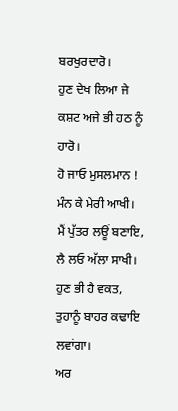ਬਰਖੁਰਦਾਰੋ।
ਹੁਣ ਦੇਖ ਲਿਆ ਜੇ ਕਸ਼ਟ ਅਜੇ ਭੀ ਹਠ ਨੂੰ ਹਾਰੋ।
ਹੋ ਜਾਓ ਮੁਸਲਮਾਨ ! ਮੰਨ ਕੇ ਮੇਰੀ ਆਖੀ।
ਮੈਂ ਪੁੱਤਰ ਲਊਂ ਬਣਾਇ, ਲੈ ਲਓ ਅੱਲਾ ਸਾਖੀ।
ਹੁਣ ਭੀ ਹੈ ਵਕਤ, ਤੁਹਾਨੂੰ ਬਾਹਰ ਕਢਾਇ ਲਵਾਂਗਾ।
ਅਰ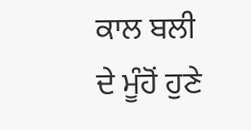ਕਾਲ ਬਲੀ ਦੇ ਮੂੰਹੋਂ ਹੁਣੇ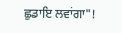ਛੁਡਾਇ ਲਵਾਂਗਾ"!